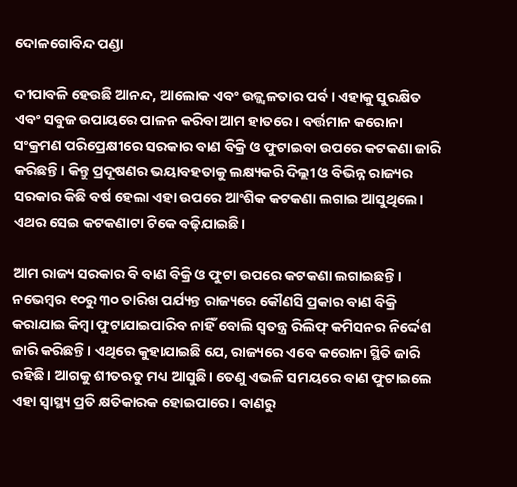ଦୋଳଗୋବିନ୍ଦ ପଣ୍ଡା

ଦୀପାବଳି ହେଉଛି ଆନନ୍ଦ, ଆଲୋକ ଏବଂ ଉଜ୍ଜ୍ୱଳତାର ପର୍ବ। ଏହାକୁ ସୁରକ୍ଷିତ ଏବଂ ସବୁଜ ଉପାୟରେ ପାଳନ କରିବା ଆମ ହାତରେ। ବର୍ତ୍ତମାନ କରୋନା ସଂକ୍ରମଣ ପରିପ୍ରେକ୍ଷୀରେ ସରକାର ବାଣ ବିକ୍ରି ଓ ଫୁଟାଇବା ଉପରେ କଟକଣା ଜାରି କରିଛନ୍ତି। କିନ୍ତୁ ପ୍ରଦୂଷଣର ଭୟାବହତାକୁ ଲକ୍ଷ୍ୟକରି ଦିଲ୍ଲୀ ଓ ବିଭିନ୍ନ ରାଜ୍ୟର ସରକାର କିଛି ବର୍ଷ ହେଲା ଏହା ଉପରେ ଆଂଶିକ କଟକଣା ଲଗାଇ ଆସୁଥିଲେ। ଏଥର ସେଇ କଟକଣାଟା ଟିକେ ବଢ଼ିଯାଇଛି।

ଆମ ରାଜ୍ୟ ସରକାର ବି ବାଣ ବିକ୍ରି ଓ ଫୁଟା ଉପରେ କଟକଣା ଲଗାଇଛନ୍ତି। ନଭେମ୍ବର ୧୦ରୁ ୩୦ ତାରିଖ ପର୍ଯ୍ୟନ୍ତ ରାଜ୍ୟରେ କୌଣସି ପ୍ରକାର ବାଣ ବିକ୍ରି କରାଯାଇ କିମ୍ବା ଫୁଟାଯାଇପାରିବ ନାହିଁ ବୋଲି ସ୍ୱତନ୍ତ୍ର ରିଲିଫ୍ କମିସନର ନିର୍ଦ୍ଦେଶ ଜାରି କରିଛନ୍ତି। ଏଥିରେ କୁହାଯାଇଛି ଯେ, ରାଜ୍ୟରେ ଏବେ କରୋନା ସ୍ଥିତି ଜାରି ରହିଛି। ଆଗକୁ ଶୀତଋତୁ ମଧ୍ୟ ଆସୁଛି। ତେଣୁ ଏଭଳି ସମୟରେ ବାଣ ଫୁଟାଇଲେ ଏହା ସ୍ୱାସ୍ଥ୍ୟ ପ୍ରତି କ୍ଷତିକାରକ ହୋଇପାରେ। ବାଣରୁ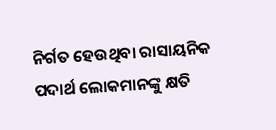ନିର୍ଗତ ହେଉଥିବା ରାସାୟନିକ ପଦାର୍ଥ ଲୋକମାନଙ୍କୁ କ୍ଷତି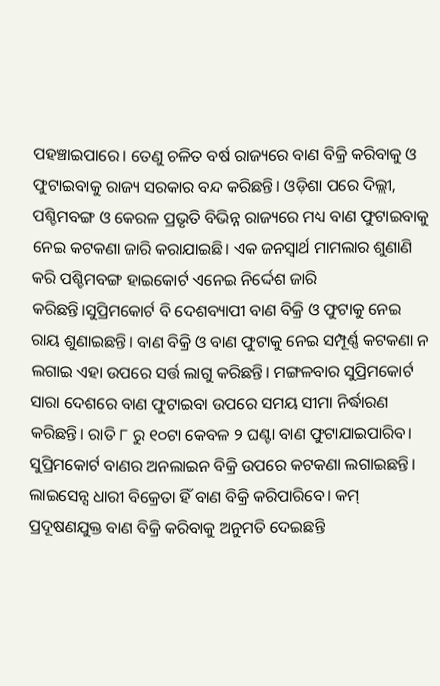ପହଞ୍ଚାଇପାରେ। ତେଣୁ ଚଳିତ ବର୍ଷ ରାଜ୍ୟରେ ବାଣ ବିକ୍ରି କରିବାକୁ ଓ ଫୁଟାଇବାକୁ ରାଜ୍ୟ ସରକାର ବନ୍ଦ କରିଛନ୍ତି। ଓଡ଼ିଶା ପରେ ଦିଲ୍ଲୀ, ପଶ୍ଚିମବଙ୍ଗ ଓ କେରଳ ପ୍ରଭୃତି ବିଭିନ୍ନ ରାଜ୍ୟରେ ମଧ୍ୟ ବାଣ ଫୁଟାଇବାକୁ ନେଇ କଟକଣା ଜାରି କରାଯାଇଛି। ଏକ ଜନସ୍ୱାର୍ଥ ମାମଲାର ଶୁଣାଣି କରି ପଶ୍ଚିମବଙ୍ଗ ହାଇକୋର୍ଟ ଏନେଇ ନିର୍ଦ୍ଦେଶ ଜାରି କରିଛନ୍ତି।ସୁପ୍ରିମକୋର୍ଟ ବି ଦେଶବ୍ୟାପୀ ବାଣ ବିକ୍ରି ଓ ଫୁଟାକୁ ନେଇ ରାୟ ଶୁଣାଇଛନ୍ତି। ବାଣ ବିକ୍ରି ଓ ବାଣ ଫୁଟାକୁ ନେଇ ସମ୍ପୂର୍ଣ୍ଣ କଟକଣା ନ ଲଗାଇ ଏହା ଉପରେ ସର୍ତ୍ତ ଲାଗୁ କରିଛନ୍ତି। ମଙ୍ଗଳବାର ସୁପ୍ରିମକୋର୍ଟ ସାରା ଦେଶରେ ବାଣ ଫୁଟାଇବା ଉପରେ ସମୟ ସୀମା ନିର୍ଦ୍ଧାରଣ କରିଛନ୍ତି। ରାତି ୮ ରୁ ୧୦ଟା କେବଳ ୨ ଘଣ୍ଟା ବାଣ ଫୁଟାଯାଇପାରିବ। ସୁପ୍ରିମକୋର୍ଟ ବାଣର ଅନଲାଇନ ବିକ୍ରି ଉପରେ କଟକଣା ଲଗାଇଛନ୍ତି। ଲାଇସେନ୍ସ ଧାରୀ ବିକ୍ରେତା ହିଁ ବାଣ ବିକ୍ରି କରିପାରିବେ। କମ୍ ପ୍ରଦୂଷଣଯୁକ୍ତ ବାଣ ବିକ୍ରି କରିବାକୁ ଅନୁମତି ଦେଇଛନ୍ତି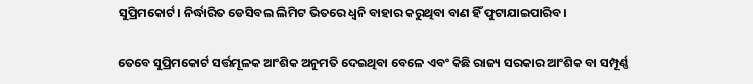ସୁପ୍ରିମକୋର୍ଟ। ନିର୍ଦ୍ଧାରିତ ଡେସିବଲ ଲିମିଟ ଭିତରେ ଧ୍ୱନି ବାହାର କରୁଥିବା ବାଣ ହିଁ ଫୁଟାଯାଇପାରିବ।

ତେବେ ସୁପ୍ରିମକୋର୍ଟ ସର୍ତ୍ତମୂଳକ ଆଂଶିକ ଅନୁମତି ଦେଇଥିବା ବେଳେ ଏବଂ କିଛି ରାଜ୍ୟ ସରକାର ଆଂଶିକ ବା ସମ୍ପୂର୍ଣ୍ଣ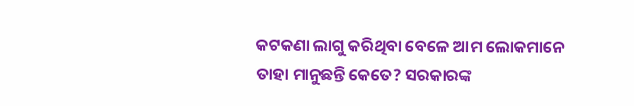କଟକଣା ଲାଗୁ କରିଥିବା ବେଳେ ଆମ ଲୋକମାନେ ତାହା ମାନୁଛନ୍ତି କେତେ? ସରକାରଙ୍କ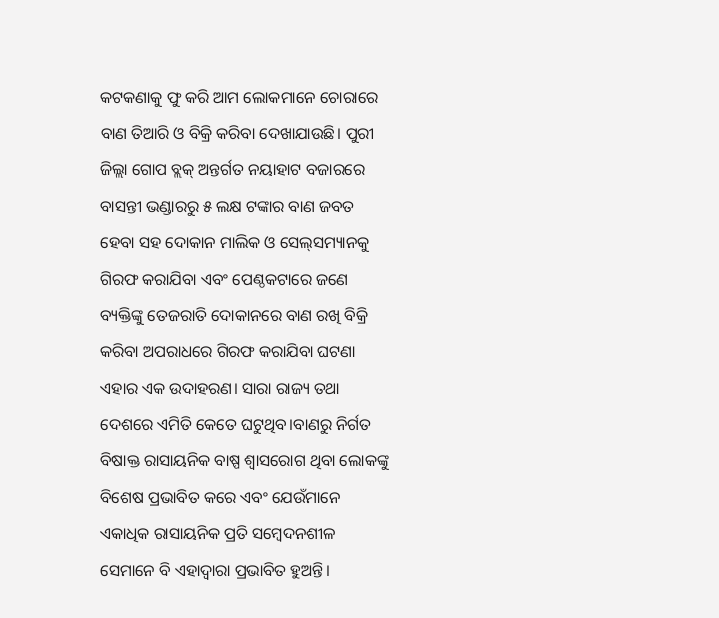କଟକଣାକୁ ଫୁ କରି ଆମ ଲୋକମାନେ ଚୋରାରେ ବାଣ ତିଆରି ଓ ବିକ୍ରି କରିବା ଦେଖାଯାଉଛି। ପୁରୀ ଜିଲ୍ଲା ଗୋପ ବ୍ଲକ୍ ଅନ୍ତର୍ଗତ ନୟାହାଟ ବଜାରରେ ବାସନ୍ତୀ ଭଣ୍ଡାରରୁ ୫ ଲକ୍ଷ ଟଙ୍କାର ବାଣ ଜବତ ହେବା ସହ ଦୋକାନ ମାଲିକ ଓ ସେଲ୍‌ସମ୍ୟାନକୁ ଗିରଫ କରାଯିବା ଏବଂ ପେଣ୍ଠକଟାରେ ଜଣେ ବ୍ୟକ୍ତିଙ୍କୁ ତେଜରାତି ଦୋକାନରେ ବାଣ ରଖି ବିକ୍ରି କରିବା ଅପରାଧରେ ଗିରଫ କରାଯିବା ଘଟଣା ଏହାର ଏକ ଉଦାହରଣ। ସାରା ରାଜ୍ୟ ତଥା ଦେଶରେ ଏମିତି କେତେ ଘଟୁଥିବ।ବାଣରୁ ନିର୍ଗତ ବିଷାକ୍ତ ରାସାୟନିକ ବାଷ୍ପ ଶ୍ୱାସରୋଗ ଥିବା ଲୋକଙ୍କୁ ବିଶେଷ ପ୍ରଭାବିତ କରେ ଏବଂ ଯେଉଁମାନେ ଏକାଧିକ ରାସାୟନିକ ପ୍ରତି ସମ୍ବେଦନଶୀଳ ସେମାନେ ବି ଏହାଦ୍ବାରା ପ୍ରଭାବିତ ହୁଅନ୍ତି।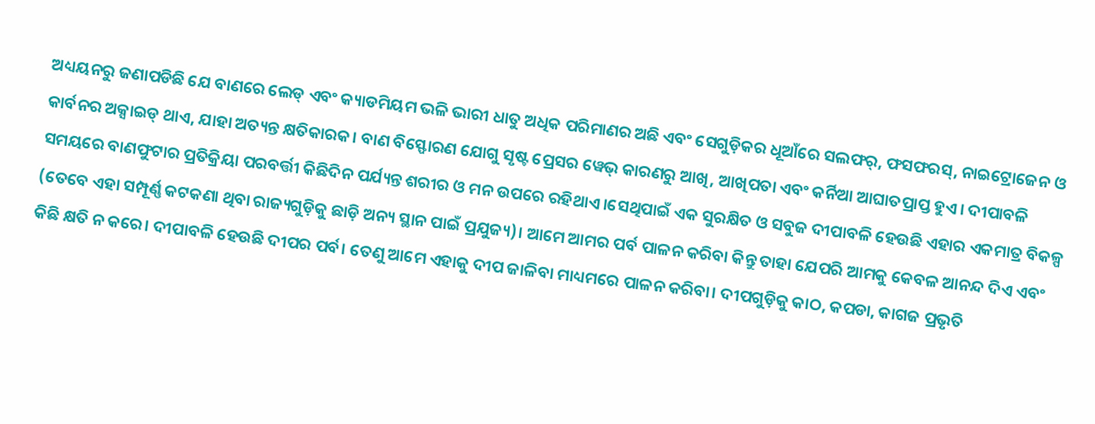ଅଧ୍ୟୟନରୁ ଜଣାପଡିଛି ଯେ ବାଣରେ ଲେଡ୍ ଏବଂ କ୍ୟାଡମିୟମ ଭଳି ଭାରୀ ଧାତୁ ଅଧିକ ପରିମାଣର ଅଛି ଏବଂ ସେଗୁଡ଼ିକର ଧୂଆଁରେ ସଲଫର୍, ଫସଫରସ୍, ନାଇଟ୍ରୋଜେନ ଓ କାର୍ବନର ଅକ୍ସାଇଡ୍ ଥାଏ, ଯାହା ଅତ୍ୟନ୍ତ କ୍ଷତିକାରକ। ବାଣ ବିସ୍ଫୋରଣ ଯୋଗୁ ସୃଷ୍ଟ ପ୍ରେସର ୱେଭ୍ କାରଣରୁ ଆଖି, ଆଖିପତା ଏବଂ କର୍ନିଆ ଆଘାତପ୍ରାପ୍ତ ହୁଏ। ଦୀପାବଳି ସମୟରେ ବାଣଫୁଟାର ପ୍ରତିକ୍ରିୟା ପରବର୍ତ୍ତୀ କିଛିଦିନ ପର୍ଯ୍ୟନ୍ତ ଶରୀର ଓ ମନ ଉପରେ ରହିଥାଏ।ସେଥିପାଇଁ ଏକ ସୁରକ୍ଷିତ ଓ ସବୁଜ ଦୀପାବଳି ହେଉଛି ଏହାର ଏକମାତ୍ର ବିକଳ୍ପ (ତେବେ ଏହା ସମ୍ପୂର୍ଣ୍ଣ କଟକଣା ଥିବା ରାଜ୍ୟଗୁଡ଼ିକୁ ଛାଡ଼ି ଅନ୍ୟ ସ୍ଥାନ ପାଇଁ ପ୍ରଯୁଜ୍ୟ)। ଆମେ ଆମର ପର୍ବ ପାଳନ କରିବା କିନ୍ତୁ ତାହା ଯେପରି ଆମକୁ କେବଳ ଆନନ୍ଦ ଦିଏ ଏବଂ କିଛି କ୍ଷତି ନ କରେ। ଦୀପାବଳି ହେଉଛି ଦୀପର ପର୍ବ। ତେଣୁ ଆମେ ଏହାକୁ ଦୀପ ଜାଳିବା ମାଧ୍ୟମରେ ପାଳନ କରିବା। ଦୀପଗୁଡ଼ିକୁ କାଠ, କପଡା, କାଗଜ ପ୍ରଭୃତି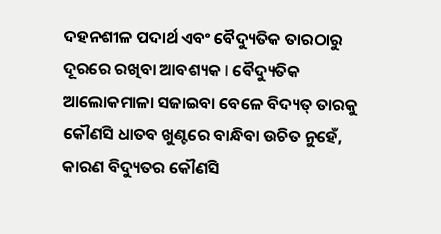ଦହନଶୀଳ ପଦାର୍ଥ ଏବଂ ବୈଦ୍ୟୁତିକ ତାରଠାରୁ ଦୂରରେ ରଖିବା ଆବଶ୍ୟକ l ବୈଦ୍ୟୁତିକ ଆଲୋକମାଳା ସଜାଇବା ବେଳେ ବିଦ୍ୟତ୍ ତାରକୁ କୌଣସି ଧାତବ ଖୁଣ୍ଟରେ ବାନ୍ଧିବା ଉଚିତ ନୁହେଁ, କାରଣ ବିଦ୍ୟୁତର କୌଣସି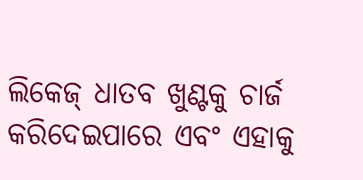ଲିକେଜ୍ ଧାତବ ଖୁଣ୍ଟକୁ ଚାର୍ଜ କରିଦେଇପାରେ ଏବଂ ଏହାକୁ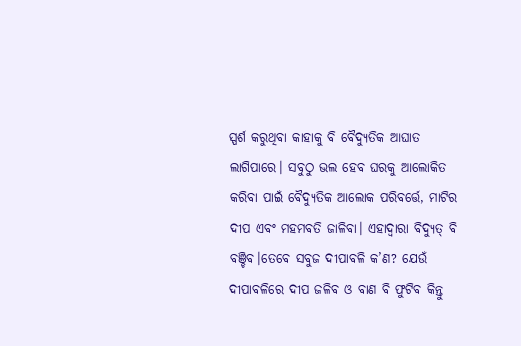ସ୍ପର୍ଶ କରୁଥିବା କାହାକୁ ବି ବୈଦ୍ୟୁତିକ ଆଘାତ ଲାଗିପାରେ। ସବୁଠୁ ଭଲ ହେବ ଘରକୁ ଆଲୋକିତ କରିବା ପାଇଁ ବୈଦ୍ୟୁତିକ ଆଲୋକ ପରିବର୍ତ୍ତେ, ମାଟିର ଦୀପ ଏବଂ ମହମବତି ଜାଳିବା। ଏହାଦ୍ଵାରା ବିଦ୍ୟୁତ୍ ବି ବଞ୍ଚିବ।ତେବେ ସବୁଜ ଦୀପାବଳି କ’ଣ? ଯେଉଁ ଦୀପାବଳିରେ ଦୀପ ଜଳିବ ଓ ବାଣ ବି ଫୁଟିବ କିନ୍ତୁ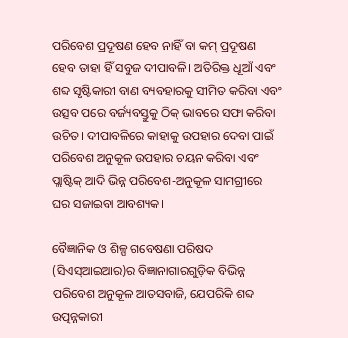ପରିବେଶ ପ୍ରଦୂଷଣ ହେବ ନାହିଁ ବା କମ୍ ପ୍ରଦୂଷଣ ହେବ ତାହା ହିଁ ସବୁଜ ଦୀପାବଳି। ଅତିରିକ୍ତ ଧୂଆଁ ଏବଂ ଶବ୍ଦ ସୃଷ୍ଟିକାରୀ ବାଣ ବ୍ୟବହାରକୁ ସୀମିତ କରିବା ଏବଂ ଉତ୍ସବ ପରେ ବର୍ଜ୍ୟବସ୍ତୁକୁ ଠିକ୍ ଭାବରେ ସଫା କରିବା ଉଚିତ। ଦୀପାବଳିରେ କାହାକୁ ଉପହାର ଦେବା ପାଇଁ ପରିବେଶ ଅନୁକୂଳ ଉପହାର ଚୟନ କରିବା ଏବଂ ପ୍ଲାଷ୍ଟିକ୍ ଆଦି ଭିନ୍ନ ପରିବେଶ-ଅନୁକୂଳ ସାମଗ୍ରୀରେ ଘର ସଜାଇବା ଆବଶ୍ୟକ।

ବୈଜ୍ଞାନିକ ଓ ଶିଳ୍ପ ଗବେଷଣା ପରିଷଦ (ସିଏସ୍‌ଆଇଆର)ର ବିଜ୍ଞାନାଗାରଗୁଡ଼ିକ ବିଭିନ୍ନ ପରିବେଶ ଅନୁକୂଳ ଆତସବାଜି, ଯେପରିକି ଶବ୍ଦ ଉତ୍ପନ୍ନକାରୀ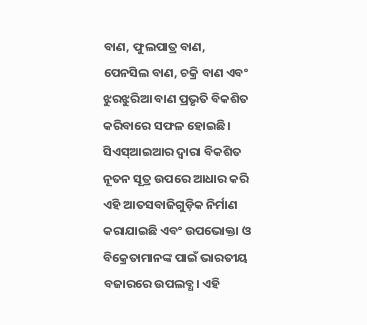ବାଣ, ଫୁଲପାତ୍ର ବାଣ, ପେନସିଲ ବାଣ, ଚକ୍ରି ବାଣ ଏବଂ ଝୁରଝୁରିଆ ବାଣ ପ୍ରଭୃତି ବିକଶିତ କରିବାରେ ସଫଳ ହୋଇଛି। ସିଏସ୍‌ଆଇଆର ଦ୍ୱାରା ବିକଶିତ ନୂତନ ସୂତ୍ର ଉପରେ ଆଧାର କରି ଏହି ଆତସବାଜିଗୁଡ଼ିକ ନିର୍ମାଣ କରାଯାଇଛି ଏବଂ ଉପଭୋକ୍ତା ଓ ବିକ୍ରେତାମାନଙ୍କ ପାଇଁ ଭାରତୀୟ ବଜାରରେ ଉପଲବ୍ଧ। ଏହି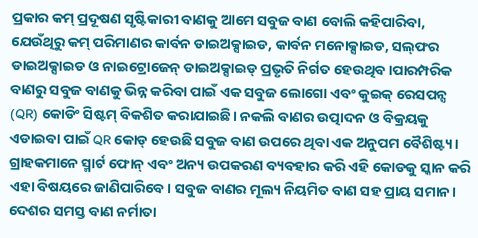ପ୍ରକାର କମ୍ ପ୍ରଦୂଷଣ ସୃଷ୍ଟିକାରୀ ବାଣକୁ ଆମେ ସବୁଜ ବାଣ ବୋଲି କହିପାରିବା, ଯେଉଁଥିରୁ କମ୍ ପରିମାଣର କାର୍ବନ ଡାଇଅକ୍ସାଇଡ, କାର୍ବନ ମନୋକ୍ସାଇଡ, ସଲ୍‌ଫର ଡାଇଅକ୍ସାଇଡ ଓ ନାଇଟ୍ରୋଜେନ୍ ଡାଇଅକ୍ସାଇଡ୍ ପ୍ରଭୃତି ନିର୍ଗତ ହେଉଥିବ।ପାରମ୍ପରିକ ବାଣରୁ ସବୁଜ ବାଣକୁ ଭିନ୍ନ କରିବା ପାଇଁ ଏକ ସବୁଜ ଲୋଗୋ ଏବଂ କୁଇକ୍ ରେସପନ୍ସ (QR) କୋଡିଂ ସିଷ୍ଟମ୍‌ ବିକଶିତ କରାଯାଇଛି। ନକଲି ବାଣର ଉତ୍ପାଦନ ଓ ବିକ୍ରୟକୁ ଏଡାଇବା ପାଇଁ QR କୋଡ୍ ହେଉଛି ସବୁଜ ବାଣ ଉପରେ ଥିବା ଏକ ଅନୁପମ ବୈଶିଷ୍ଟ୍ୟ। ଗ୍ରାହକମାନେ ସ୍ମାର୍ଟ ଫୋନ୍ ଏବଂ ଅନ୍ୟ ଉପକରଣ ବ୍ୟବହାର କରି ଏହି କୋଡକୁ ସ୍କାନ କରି ଏହା ବିଷୟରେ ଜାଣିପାରିବେ। ସବୁଜ ବାଣର ମୂଲ୍ୟ ନିୟମିତ ବାଣ ସହ ପ୍ରାୟ ସମାନ। ଦେଶର ସମସ୍ତ ବାଣ ନର୍ମାତା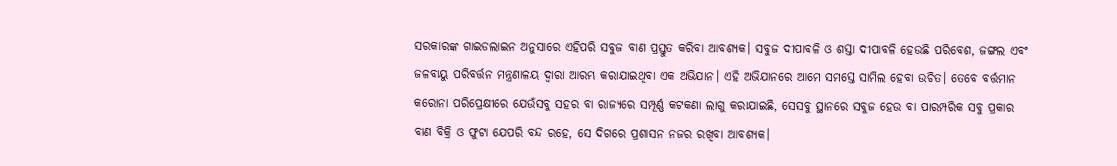ସରକାରଙ୍କ ଗାଇଡଲାଇନ ଅନୁସାରେ ଏହିପରି ସବୁଜ ବାଣ ପ୍ରସ୍ତୁତ କରିବା ଆବଶ୍ୟକ। ସବୁଜ ଦୀପାବଳି ଓ ଶସ୍ତା ଦୀପାବଳି ହେଉଛି ପରିବେଶ, ଜଙ୍ଗଲ ଏବଂ ଜଳବାୟୁ ପରିବର୍ତ୍ତନ ମନ୍ତ୍ରଣାଳୟ ଦ୍ୱାରା ଆରମ୍ଭ କରାଯାଇଥିବା ଏକ ଅଭିଯାନ। ଏହି ଅଭିଯାନରେ ଆମେ ସମସ୍ତେ ସାମିଲ ହେବା ଉଚିତ। ତେବେ ବର୍ତ୍ତମାନ କରୋନା ପରିପ୍ରେକ୍ଷୀରେ ଯେଉଁସବୁ ସହର ବା ରାଜ୍ୟରେ ସମ୍ପୂର୍ଣ୍ଣ କଟକଣା ଲାଗୁ କରାଯାଇଛି, ସେସବୁ ସ୍ଥାନରେ ସବୁଜ ହେଉ ବା ପାରମ୍ପରିକ ସବୁ ପ୍ରକାର ବାଣ ବିକ୍ରି ଓ ଫୁଟା ଯେପରି ବନ୍ଦ ରହେ, ସେ ଦିଗରେ ପ୍ରଶାସନ ନଜର ରଖିବା ଆବଶ୍ୟକ।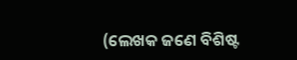(ଲେଖକ ଜଣେ ବିଶିଷ୍ଟ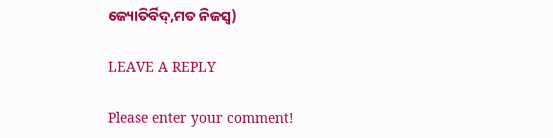ଜ୍ୟୋତିର୍ବିଦ୍,ମତ ନିଜସ୍ଵ)

LEAVE A REPLY

Please enter your comment!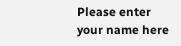Please enter your name here